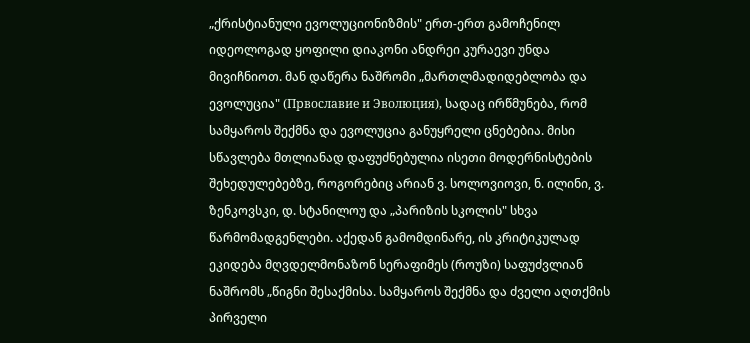„ქრისტიანული ევოლუციონიზმის" ერთ-ერთ გამოჩენილ იდეოლოგად ყოფილი დიაკონი ანდრეი კურაევი უნდა მივიჩნიოთ. მან დაწერა ნაშრომი „მართლმადიდებლობა და ევოლუცია" (Првославие и Эволюция), სადაც ირწმუნება, რომ სამყაროს შექმნა და ევოლუცია განუყრელი ცნებებია. მისი სწავლება მთლიანად დაფუძნებულია ისეთი მოდერნისტების შეხედულებებზე, როგორებიც არიან ვ. სოლოვიოვი, ნ. ილინი, ვ. ზენკოვსკი, დ. სტანილოუ და „პარიზის სკოლის" სხვა წარმომადგენლები. აქედან გამომდინარე, ის კრიტიკულად ეკიდება მღვდელმონაზონ სერაფიმეს (როუზი) საფუძვლიან ნაშრომს „წიგნი შესაქმისა. სამყაროს შექმნა და ძველი აღთქმის პირველი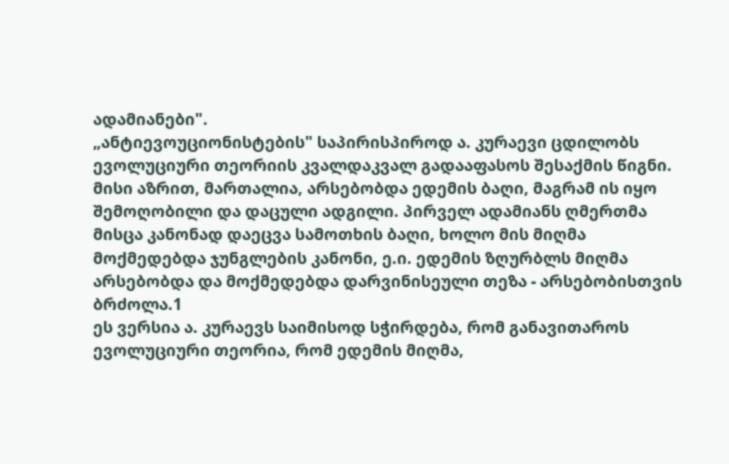ადამიანები".
„ანტიევოუციონისტების" საპირისპიროდ ა. კურაევი ცდილობს ევოლუციური თეორიის კვალდაკვალ გადააფასოს შესაქმის წიგნი. მისი აზრით, მართალია, არსებობდა ედემის ბაღი, მაგრამ ის იყო შემოღობილი და დაცული ადგილი. პირველ ადამიანს ღმერთმა მისცა კანონად დაეცვა სამოთხის ბაღი, ხოლო მის მიღმა მოქმედებდა ჯუნგლების კანონი, ე.ი. ედემის ზღურბლს მიღმა არსებობდა და მოქმედებდა დარვინისეული თეზა - არსებობისთვის ბრძოლა.1
ეს ვერსია ა. კურაევს საიმისოდ სჭირდება, რომ განავითაროს ევოლუციური თეორია, რომ ედემის მიღმა,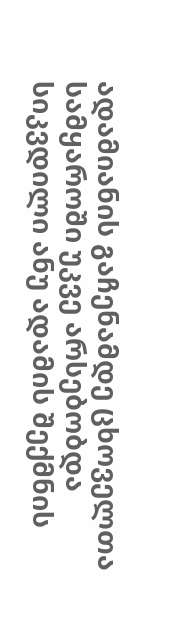ადამიანის გაჩენამდე ცხოველთა სამყაროში უკვე არსებობდა სიკვდილი ანუ ადამის შექმნის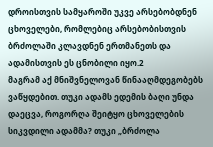დროისთვის სამყაროში უკვე არსებობდნენ ცხოველები, რომლებიც არსებობისთვის ბრძოლაში კლავდნენ ერთმანეთს და ადამისთვის ეს ცნობილი იყო.2
მაგრამ აქ მნიშვნელოვან წინააღმდეგობებს ვაწყდებით. თუკი ადამს ედემის ბაღი უნდა დაეცვა, როგორღა შეიტყო ცხოველების სიკვდილი ადამმა? თუკი „ბრძოლა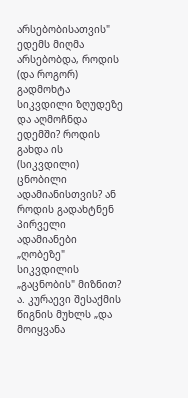არსებობისათვის" ედემს მიღმა არსებობდა, როდის (და როგორ) გადმოხტა სიკვდილი ზღუდეზე და აღმოჩნდა ედემში? როდის გახდა ის (სიკვდილი) ცნობილი ადამიანისთვის? ან როდის გადახტნენ პირველი ადამიანები „ღობეზე" სიკვდილის „გაცნობის" მიზნით?
ა. კურაევი შესაქმის წიგნის მუხლს „და მოიყვანა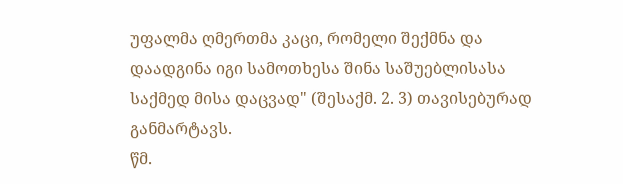უფალმა ღმერთმა კაცი, რომელი შექმნა და დაადგინა იგი სამოთხესა შინა საშუებლისასა საქმედ მისა დაცვად" (შესაქმ. 2. 3) თავისებურად განმარტავს.
წმ.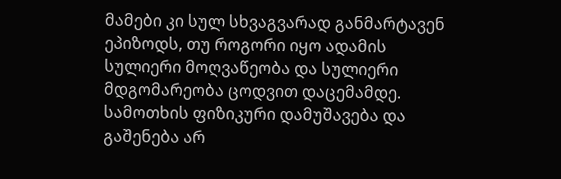მამები კი სულ სხვაგვარად განმარტავენ ეპიზოდს, თუ როგორი იყო ადამის სულიერი მოღვაწეობა და სულიერი მდგომარეობა ცოდვით დაცემამდე. სამოთხის ფიზიკური დამუშავება და გაშენება არ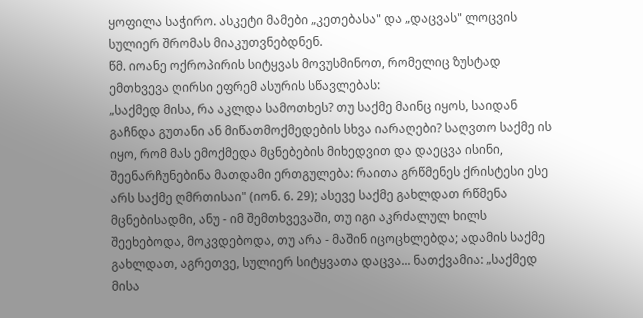ყოფილა საჭირო. ასკეტი მამები „კეთებასა" და „დაცვას" ლოცვის სულიერ შრომას მიაკუთვნებდნენ.
წმ. იოანე ოქროპირის სიტყვას მოვუსმინოთ, რომელიც ზუსტად ემთხვევა ღირსი ეფრემ ასურის სწავლებას:
„საქმედ მისა, რა აკლდა სამოთხეს? თუ საქმე მაინც იყოს, საიდან გაჩნდა გუთანი ან მიწათმოქმედების სხვა იარაღები? საღვთო საქმე ის იყო, რომ მას ემოქმედა მცნებების მიხედვით და დაეცვა ისინი, შეენარჩუნებინა მათდამი ერთგულება: რაითა გრწმენეს ქრისტესი ესე არს საქმე ღმრთისაი" (იონ. 6. 29); ასევე საქმე გახლდათ რწმენა მცნებისადმი, ანუ - იმ შემთხვევაში, თუ იგი აკრძალულ ხილს შეეხებოდა, მოკვდებოდა, თუ არა - მაშინ იცოცხლებდა; ადამის საქმე გახლდათ, აგრეთვე, სულიერ სიტყვათა დაცვა... ნათქვამია: „საქმედ მისა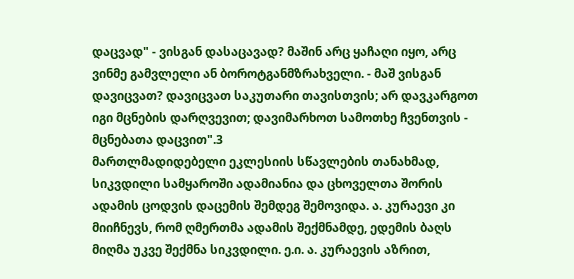დაცვად" - ვისგან დასაცავად? მაშინ არც ყაჩაღი იყო, არც ვინმე გამვლელი ან ბოროტგანმზრახველი. - მაშ ვისგან დავიცვათ? დავიცვათ საკუთარი თავისთვის; არ დავკარგოთ იგი მცნების დარღვევით; დავიმარხოთ სამოთხე ჩვენთვის - მცნებათა დაცვით".3
მართლმადიდებელი ეკლესიის სწავლების თანახმად, სიკვდილი სამყაროში ადამიანია და ცხოველთა შორის ადამის ცოდვის დაცემის შემდეგ შემოვიდა. ა. კურაევი კი მიიჩნევს, რომ ღმერთმა ადამის შექმნამდე, ედემის ბაღს მიღმა უკვე შექმნა სიკვდილი. ე.ი. ა. კურაევის აზრით,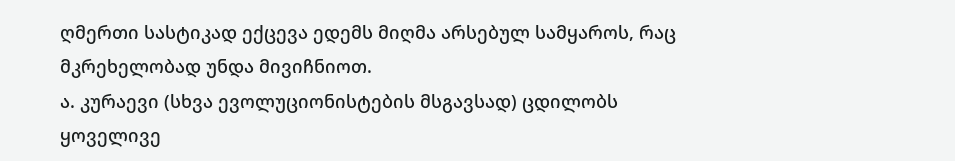ღმერთი სასტიკად ექცევა ედემს მიღმა არსებულ სამყაროს, რაც მკრეხელობად უნდა მივიჩნიოთ.
ა. კურაევი (სხვა ევოლუციონისტების მსგავსად) ცდილობს ყოველივე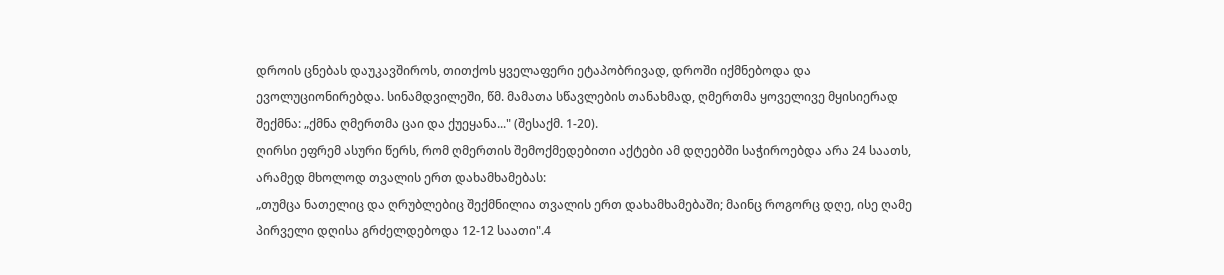დროის ცნებას დაუკავშიროს, თითქოს ყველაფერი ეტაპობრივად, დროში იქმნებოდა და ევოლუციონირებდა. სინამდვილეში, წმ. მამათა სწავლების თანახმად, ღმერთმა ყოველივე მყისიერად შექმნა: „ქმნა ღმერთმა ცაი და ქუეყანა..." (შესაქმ. 1-20).
ღირსი ეფრემ ასური წერს, რომ ღმერთის შემოქმედებითი აქტები ამ დღეებში საჭიროებდა არა 24 საათს, არამედ მხოლოდ თვალის ერთ დახამხამებას:
„თუმცა ნათელიც და ღრუბლებიც შექმნილია თვალის ერთ დახამხამებაში; მაინც როგორც დღე, ისე ღამე პირველი დღისა გრძელდებოდა 12-12 საათი".4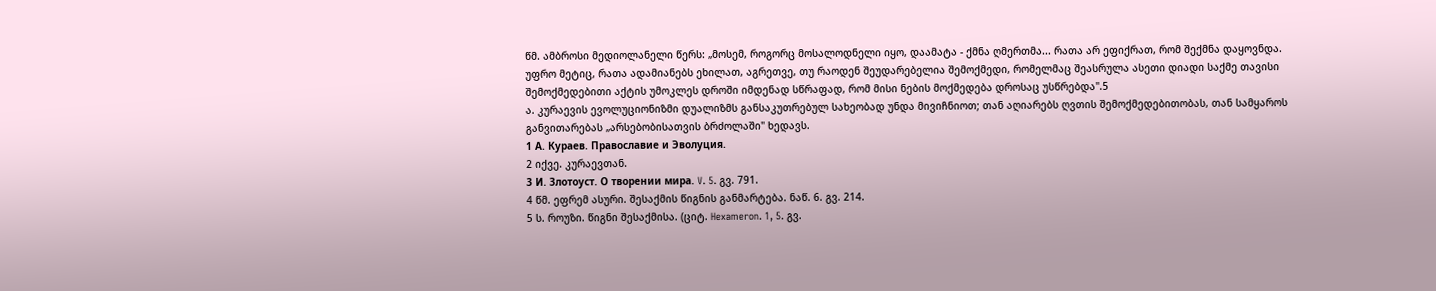წმ. ამბროსი მედიოლანელი წერს: „მოსემ, როგორც მოსალოდნელი იყო, დაამატა - ქმნა ღმერთმა... რათა არ ეფიქრათ, რომ შექმნა დაყოვნდა. უფრო მეტიც, რათა ადამიანებს ეხილათ, აგრეთვე, თუ რაოდენ შეუდარებელია შემოქმედი, რომელმაც შეასრულა ასეთი დიადი საქმე თავისი შემოქმედებითი აქტის უმოკლეს დროში იმდენად სწრაფად, რომ მისი ნების მოქმედება დროსაც უსწრებდა".5
ა. კურაევის ევოლუციონიზმი დუალიზმს განსაკუთრებულ სახეობად უნდა მივიჩნიოთ; თან აღიარებს ღვთის შემოქმედებითობას, თან სამყაროს განვითარებას „არსებობისათვის ბრძოლაში" ხედავს.
1 А. Кураев. Православие и Эволуция.
2 იქვე. კურაევთან.
3 И. Злотоуст. О творении мира. V. 5. გვ. 791.
4 წმ. ეფრემ ასური. შესაქმის წიგნის განმარტება. ნაწ. 6. გვ. 214.
5 ს. როუზი. წიგნი შესაქმისა. (ციტ. Hexameron. 1, 5. გვ.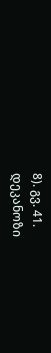8). გვ. 41.
დეკანოზი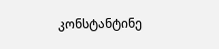კონსტანტინე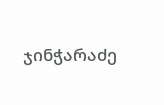ჯინჭარაძე